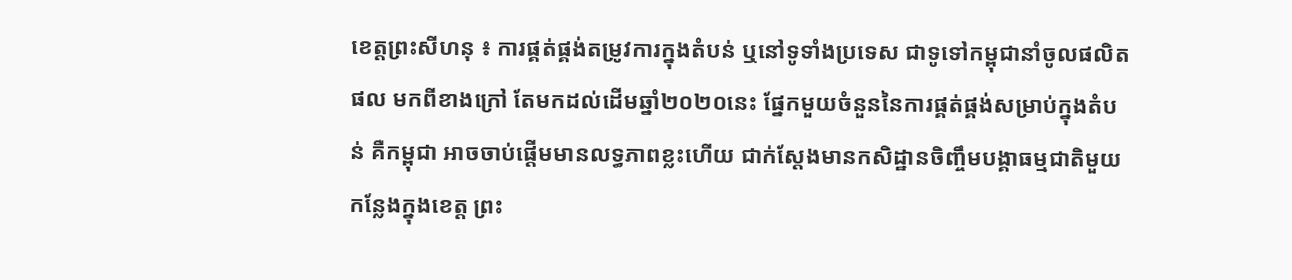ខេត្តព្រះសីហនុ ៖ ការផ្គត់ផ្គង់តម្រូវការក្នុងតំបន់ ឬនៅទូទាំងប្រទេស ជាទូទៅកម្ពុជានាំចូលផលិតផល មកពីខាងក្រៅ តែមកដល់ដើមឆ្នាំ២០២០នេះ ផ្នែកមួយចំនួននៃការផ្គត់ផ្គង់សម្រាប់ក្នុងតំបន់ គឺកម្ពុជា អាចចាប់ផ្តើមមានលទ្ធភាពខ្លះហើយ ជាក់ស្តែងមានកសិដ្ឋានចិញ្ចឹមបង្គាធម្មជាតិមួយកន្លែងក្នុងខេត្ត ព្រះ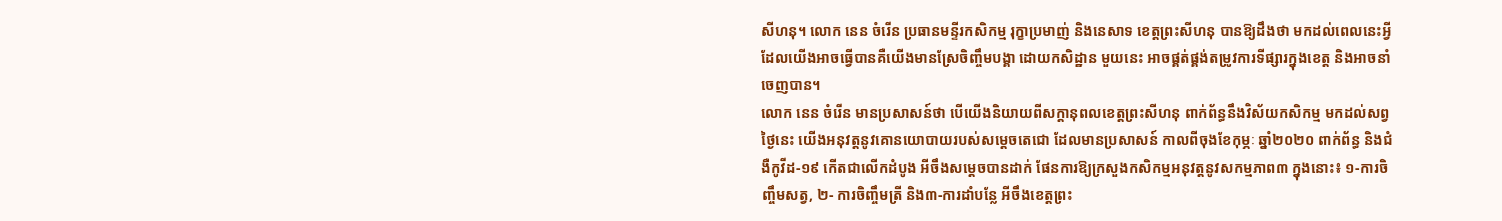សីហនុ។ លោក នេន ចំរើន ប្រធានមន្ទីរកសិកម្ម រុក្ខាប្រមាញ់ និងនេសាទ ខេត្តព្រះសីហនុ បានឱ្យដឹងថា មកដល់ពេលនេះអ្វីដែលយើងអាចធ្វើបានគឺយើងមានស្រែចិញ្ចឹមបង្គា ដោយកសិដ្ឋាន មួយនេះ អាចផ្គត់ផ្គង់តម្រូវការទីផ្សារក្នុងខេត្ត និងអាចនាំចេញបាន។
លោក នេន ចំរើន មានប្រសាសន៍ថា បើយើងនិយាយពីសក្តានុពលខេត្តព្រះសីហនុ ពាក់ព័ន្ធនឹងវិស័យកសិកម្ម មកដល់សព្វថ្ងៃនេះ យើងអនុវត្តនូវគោនយោបាយរបស់សម្តេចតេជោ ដែលមានប្រសាសន៍ កាលពីចុងខែកុម្ភៈ ឆ្នាំ២០២០ ពាក់ព័ន្ធ និងជំងឺកូវីដ-១៩ កើតជាលើកដំបូង អីចឹងសម្តេចបានដាក់ ផែនការឱ្យក្រសួងកសិកម្មអនុវត្តនូវសកម្មភាព៣ ក្នុងនោះ៖ ១-ការចិញ្ចឹមសត្វ, ២- ការចិញ្ចឹមត្រី និង៣-ការដាំបន្លែ អីចឹងខេត្តព្រះ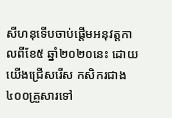សីហនុទើបចាប់ផ្តើមអនុវត្តកាលពីខែ៥ ឆ្នាំ២០២០នេះ ដោយយើងជ្រើសរើស កសិករជាង៤០០គ្រួសារទៅ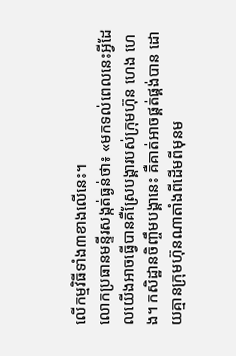លើកម្មវិធីទាំង៣ខាងលើនេះ។
លោកប្រធានមន្ទីរសង្កត់ធ្ងន់ថា៖ «មកទល់ពេលនេះអ្វីដែលយើងអាចធ្វើបានគឺស្រែបង្គារបស់ក្រុមហ៊ុន ហេង ហេង។ កសិដ្ឋានចិញ្ចឹមបង្គានេះ គឺគាត់អាចផ្គត់ផ្គង់បាន ដោយគ្មានក្រុមហ៊ុនណាតាំងពីដើមពីមុនម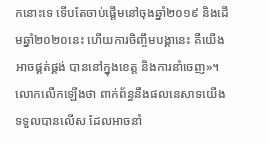កនោះទេ ទើបតែចាប់ផ្តើមនៅចុងឆ្នាំ២០១៩ និងដើមឆ្នាំ២០២០នេះ ហើយការចិញ្ចឹមបង្គានេះ គឺយើងអាចផ្គត់ផ្គង់ បាននៅក្នុងខេត្ត និងការនាំចេញ»។ លោកលើកឡើងថា ពាក់ព័ន្ធនឹងផលនេសាទយើងទទួលបានលើស ដែលអាចនាំ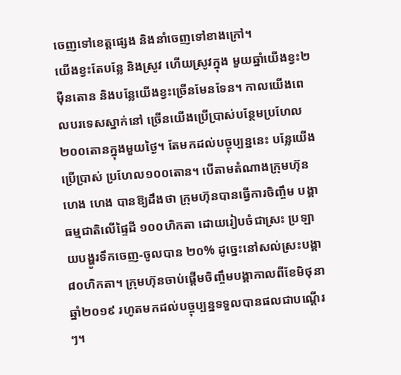ចេញទៅខេត្តផ្សេង និងនាំចេញទៅខាងក្រៅ។
យើងខ្វះតែបន្លែ និងស្រូវ ហើយស្រូវក្នុង មួយឆ្នាំយើងខ្វះ២ម៉ឺនតោន និងបន្លែយើងខ្វះច្រើនមែនទែន។ កាលយើងពេលបរទេសស្នាក់នៅ ច្រើនយើងប្រើប្រាស់បន្ថែមប្រហែល២០០តោនក្នុងមួយថ្ងៃ។ តែមកដល់បច្ចុប្បន្ននេះ បន្លែយើងប្រើប្រាស់ ប្រហែល១០០តោន។ បើតាមតំណាងក្រុមហ៊ុន ហេង ហេង បានឱ្យដឹងថា ក្រុមហ៊ុនបានធ្វើការចិញ្ចឹម បង្គាធម្មជាតិលើផ្ទៃដី ១០០ហិកតា ដោយរៀបចំជាស្រះ ប្រឡាយបង្ហូរទឹកចេញ-ចូលបាន ២០% ដូច្នេះនៅសល់ស្រះបង្គា៨០ហិកតា។ ក្រុមហ៊ុនចាប់ផ្តើមចិញ្ចឹមបង្គាកាលពីខែមិថុនា ឆ្នាំ២០១៩ រហូតមកដល់បច្ចុប្បន្នទទួលបានផលជាបណ្តើរៗ។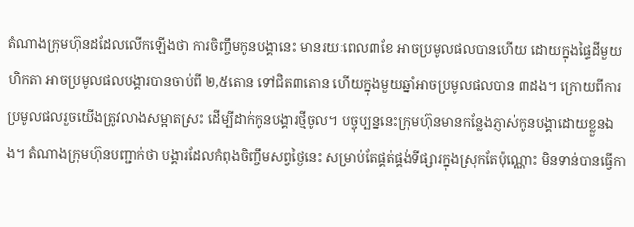តំណាងក្រុមហ៊ុនដដែលលើកឡើងថា ការចិញ្ចឹមកូនបង្គានេះ មានរយៈពេល៣ខែ អាចប្រមូលផលបានហើយ ដោយក្នុងផ្ទៃដីមួយហិកតា អាចប្រមូលផលបង្គារបានចាប់ពី ២,៥តោន ទៅជិត៣តោន ហើយក្នុងមួយឆ្នាំអាចប្រមូលផលបាន ៣ដង។ ក្រោយពីការប្រមូលផលរួចយើងត្រូវលាងសម្អាតស្រះ ដើម្បីដាក់កូនបង្គារថ្មីចូល។ បច្ចុប្បន្ននេះក្រុមហ៊ុនមានកន្លែងភ្ញាស់កូនបង្គាដោយខ្លួនឯង។ តំណាងក្រុមហ៊ុនបញ្ជាក់ថា បង្គារដែលកំពុងចិញ្ចឹមសព្វថ្ងៃនេះ សម្រាប់តែផ្គត់ផ្គង់ទីផ្សារក្នុងស្រុកតែប៉ុណ្ណោះ មិនទាន់បានធ្វើកា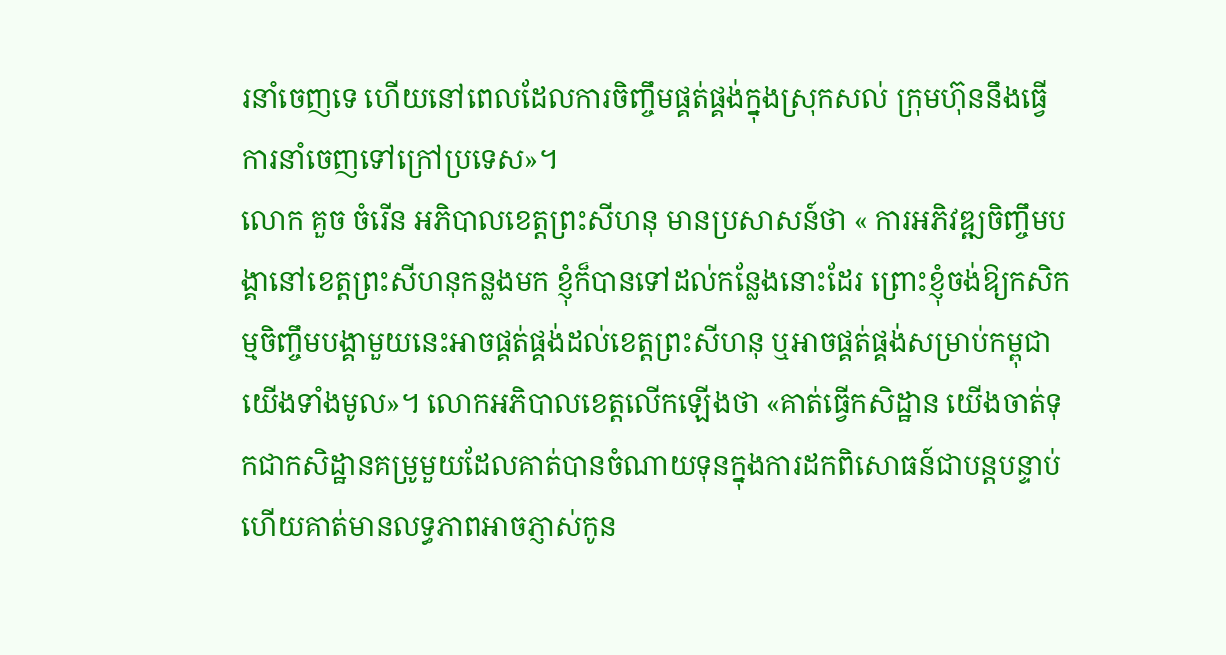រនាំចេញទេ ហើយនៅពេលដែលការចិញ្ចឹមផ្គត់ផ្គង់ក្នុងស្រុកសល់ ក្រុមហ៊ុននឹងធ្វើការនាំចេញទៅក្រៅប្រទេស»។
លោក គួច ចំរើន អភិបាលខេត្តព្រះសីហនុ មានប្រសាសន៍ថា « ការអភិវឌ្ឍចិញ្ចឹមបង្គានៅខេត្តព្រះសីហនុកន្លងមក ខ្ញុំក៏បានទៅដល់កន្លែងនោះដែរ ព្រោះខ្ញុំចង់ឱ្យកសិកម្មចិញ្ចឹមបង្គាមួយនេះអាចផ្គត់ផ្គង់ដល់ខេត្តព្រះសីហនុ ឬអាចផ្គត់ផ្គង់សម្រាប់កម្ពុជាយើងទាំងមូល»។ លោកអភិបាលខេត្តលើកឡើងថា «គាត់ធ្វើកសិដ្ឋាន យើងចាត់ទុកជាកសិដ្ឋានគម្រូមួយដែលគាត់បានចំណាយទុនក្នុងការដកពិសោធន៍ជាបន្តបន្ទាប់ ហើយគាត់មានលទ្ធភាពអាចភ្ញាស់កូន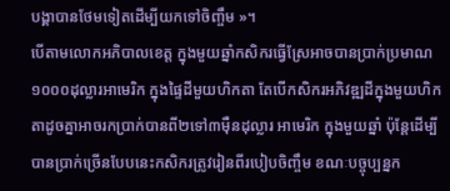បង្គាបានថែមទៀតដើម្បីយកទៅចិញ្ចឹម »។
បើតាមលោកអភិបាលខេត្ត ក្នុងមួយឆ្នាំកសិករធ្វើស្រែអាចបានប្រាក់ប្រមាណ១០០០ដុល្លារអាមេរិក ក្នុងផ្ទៃដីមួយហិកតា តែបើកសិករអភិវឌ្ឍដីក្នុងមួយហិកតាដូចគ្នាអាចរកប្រាក់បានពី២ទៅ៣ម៉ឺនដុល្លារ អាមេរិក ក្នុងមួយឆ្នាំ ប៉ុន្តែដើម្បីបានប្រាក់ច្រើនបែបនេះកសិករត្រូវរៀនពីរបៀបចិញ្ចឹម ខណៈបច្ចុប្បន្នក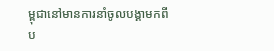ម្ពុជានៅមានការនាំចូលបង្គាមកពីប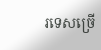រទេសច្រើ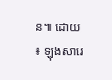ន៕ ដោយ ៖ ឡុងសារេ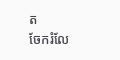ត
ចែករំលែ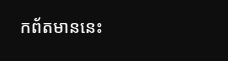កព័តមាននេះ